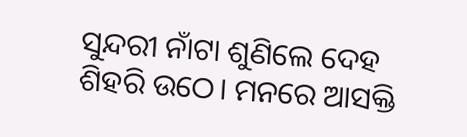ସୁନ୍ଦରୀ ନାଁଟା ଶୁଣିଲେ ଦେହ ଶିହରି ଉଠେ। ମନରେ ଆସକ୍ତି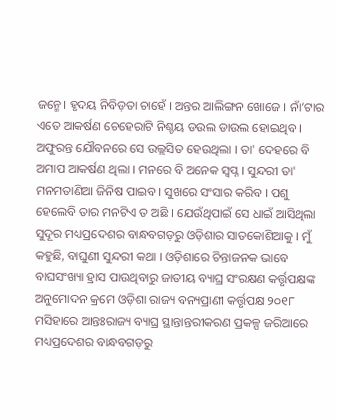ଜନ୍ମେ। ହୃଦୟ ନିବିଡ଼ତା ଚାହେଁ । ଅନ୍ତର ଆଲିଙ୍ଗନ ଖୋଜେ । ନାଁ’ଟାର ଏତେ ଆକର୍ଷଣ ଚେହେରାଟି ନିଶ୍ଚୟ ଡଉଲ ଡାଉଲ ହୋଇଥିବ । ଅଫୁରନ୍ତ ଯୌବନରେ ସେ ଉଲ୍ଲସିତ ହେଉଥିଲା । ତା' ଦେହରେ ବି ଅମାପ ଆକର୍ଷଣ ଥିଲା । ମନରେ ବି ଅନେକ ସ୍ୱପ୍ନ । ସୁନ୍ଦରୀ ତା' ମନମତାଣିଆ ଜିନିଷ ପାଇବ । ସୁଖରେ ସଂସାର କରିବ । ପଶୁ ହେଲେବି ତାର ମନଟିଏ ତ ଅଛି । ଯେଉଁଥିପାଇଁ ସେ ଧାଇଁ ଆସିଥିଲା ସୁଦୂର ମଧ୍ୟପ୍ରଦେଶର ବାନ୍ଧବଗଡ଼ରୁ ଓଡ଼ିଶାର ସାତକୋଶିଆକୁ । ମୁଁ କହୁଛି, ବାଘୁଣୀ ସୁନ୍ଦରୀ କଥା । ଓଡ଼ିଶାରେ ଚିନ୍ତାଜନକ ଭାବେ ବାଘସଂଖ୍ୟା ହ୍ରାସ ପାଉଥିବାରୁ ଜାତୀୟ ବ୍ୟାଘ୍ର ସଂରକ୍ଷଣ କର୍ତ୍ତୃପକ୍ଷଙ୍କ ଅନୁମୋଦନ କ୍ରମେ ଓଡ଼ିଶା ରାଜ୍ୟ ବନ୍ୟପ୍ରାଣୀ କର୍ତ୍ତୃପକ୍ଷ ୨୦୧୮ ମସିହାରେ ଆନ୍ତଃରାଜ୍ୟ ବ୍ୟାଘ୍ର ସ୍ଥାନ୍ତାନ୍ତରୀକରଣ ପ୍ରକଳ୍ପ ଜରିଆରେ ମଧ୍ୟପ୍ରଦେଶର ବାନ୍ଧବଗଡ଼ରୁ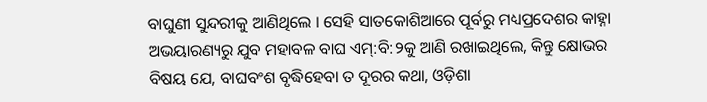ବାଘୁଣୀ ସୁନ୍ଦରୀକୁ ଆଣିଥିଲେ । ସେହି ସାତକୋଶିଆରେ ପୂର୍ବରୁ ମଧ୍ୟପ୍ରଦେଶର କାହ୍ନା ଅଭୟାରଣ୍ୟରୁ ଯୁବ ମହାବଳ ବାଘ ଏମ୍:ବି:୨କୁ ଆଣି ରଖାଇଥିଲେ, କିନ୍ତୁ କ୍ଷୋଭର ବିଷୟ ଯେ, ବାଘବଂଶ ବୃଦ୍ଧିହେବା ତ ଦୂରର କଥା, ଓଡ଼ିଶା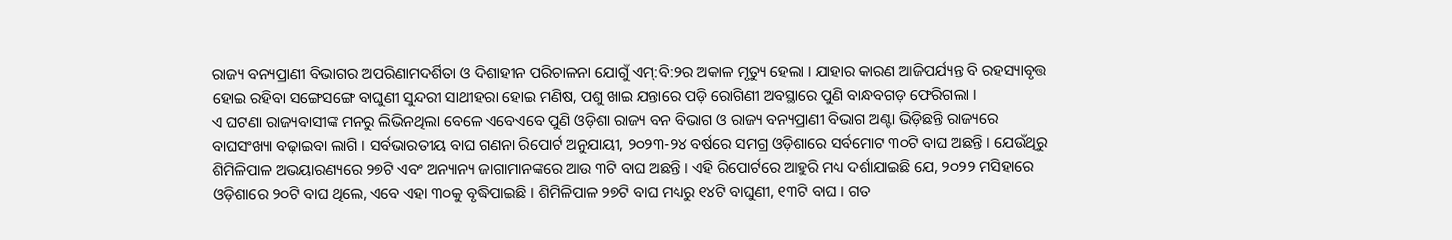ରାଜ୍ୟ ବନ୍ୟପ୍ରାଣୀ ବିଭାଗର ଅପରିଣାମଦର୍ଶିତା ଓ ଦିଶାହୀନ ପରିଚାଳନା ଯୋଗୁଁ ଏମ୍:ବି:୨ର ଅକାଳ ମୃତ୍ୟୁ ହେଲା । ଯାହାର କାରଣ ଆଜିପର୍ଯ୍ୟନ୍ତ ବି ରହସ୍ୟାବୃତ୍ତ ହୋଇ ରହିବା ସଙ୍ଗେସଙ୍ଗେ ବାଘୁଣୀ ସୁନ୍ଦରୀ ସାଥୀହରା ହୋଇ ମଣିଷ, ପଶୁ ଖାଇ ଯନ୍ତାରେ ପଡ଼ି ରୋଗିଣୀ ଅବସ୍ଥାରେ ପୁଣି ବାନ୍ଧବଗଡ଼ ଫେରିଗଲା ।
ଏ ଘଟଣା ରାଜ୍ୟବାସୀଙ୍କ ମନରୁ ଲିଭିନଥିଲା ବେଳେ ଏବେଏବେ ପୁଣି ଓଡ଼ିଶା ରାଜ୍ୟ ବନ ବିଭାଗ ଓ ରାଜ୍ୟ ବନ୍ୟପ୍ରାଣୀ ବିଭାଗ ଅଣ୍ଟା ଭିଡ଼ିଛନ୍ତି ରାଜ୍ୟରେ ବାଘସଂଖ୍ୟା ବଢ଼ାଇବା ଲାଗି । ସର୍ବଭାରତୀୟ ବାଘ ଗଣନା ରିପୋର୍ଟ ଅନୁଯାୟୀ, ୨୦୨୩-୨୪ ବର୍ଷରେ ସମଗ୍ର ଓଡ଼ିଶାରେ ସର୍ବମୋଟ ୩୦ଟି ବାଘ ଅଛନ୍ତି । ଯେଉଁଥିରୁ ଶିମିଳିପାଳ ଅଭୟାରଣ୍ୟରେ ୨୭ଟି ଏବଂ ଅନ୍ୟାନ୍ୟ ଜାଗାମାନଙ୍କରେ ଆଉ ୩ଟି ବାଘ ଅଛନ୍ତି । ଏହି ରିପୋର୍ଟରେ ଆହୁରି ମଧ୍ୟ ଦର୍ଶାଯାଇଛି ଯେ, ୨୦୨୨ ମସିହାରେ ଓଡ଼ିଶାରେ ୨୦ଟି ବାଘ ଥିଲେ, ଏବେ ଏହା ୩୦କୁ ବୃଦ୍ଧିପାଇଛି । ଶିମିଳିପାଳ ୨୭ଟି ବାଘ ମଧ୍ୟରୁ ୧୪ଟି ବାଘୁଣୀ, ୧୩ଟି ବାଘ । ଗତ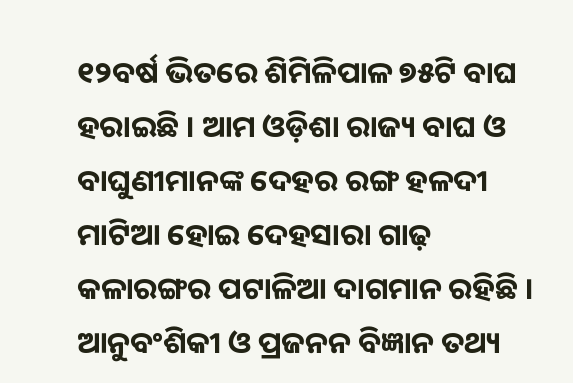୧୨ବର୍ଷ ଭିତରେ ଶିମିଳିପାଳ ୭୫ଟି ବାଘ ହରାଇଛି । ଆମ ଓଡ଼ିଶା ରାଜ୍ୟ ବାଘ ଓ ବାଘୁଣୀମାନଙ୍କ ଦେହର ରଙ୍ଗ ହଳଦୀ ମାଟିଆ ହୋଇ ଦେହସାରା ଗାଢ଼ କଳାରଙ୍ଗର ପଟାଳିଆ ଦାଗମାନ ରହିଛି । ଆନୁବଂଶିକୀ ଓ ପ୍ରଜନନ ବିଜ୍ଞାନ ତଥ୍ୟ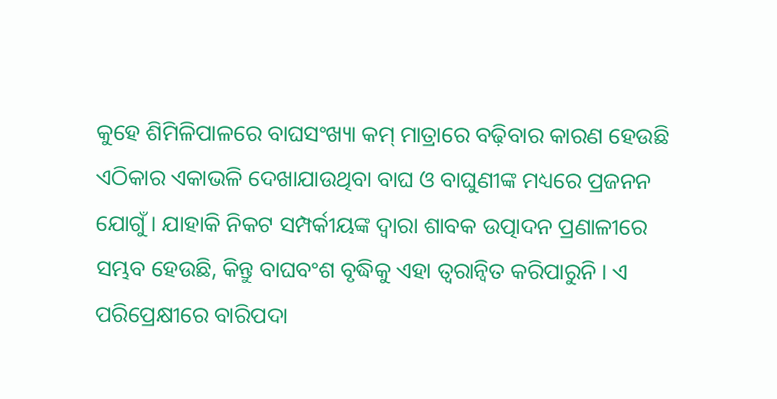କୁହେ ଶିମିଳିପାଳରେ ବାଘସଂଖ୍ୟା କମ୍ ମାତ୍ରାରେ ବଢ଼ିବାର କାରଣ ହେଉଛି ଏଠିକାର ଏକାଭଳି ଦେଖାଯାଉଥିବା ବାଘ ଓ ବାଘୁଣୀଙ୍କ ମଧ୍ୟରେ ପ୍ରଜନନ ଯୋଗୁଁ । ଯାହାକି ନିକଟ ସମ୍ପର୍କୀୟଙ୍କ ଦ୍ୱାରା ଶାବକ ଉତ୍ପାଦନ ପ୍ରଣାଳୀରେ ସମ୍ଭବ ହେଉଛି, କିନ୍ତୁ ବାଘବଂଶ ବୃଦ୍ଧିକୁ ଏହା ତ୍ୱରାନ୍ୱିତ କରିପାରୁନି । ଏ ପରିପ୍ରେକ୍ଷୀରେ ବାରିପଦା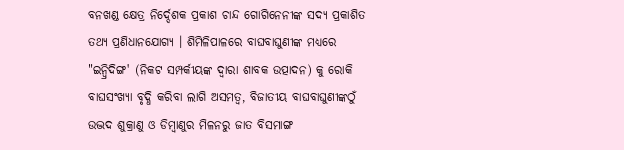ବନଖଣ୍ଡ କ୍ଷେତ୍ର ନିର୍ଦ୍ଦେଶକ ପ୍ରକାଶ ଚାନ୍ଦ ଗୋଗିନେନୀଙ୍କ ସଦ୍ୟ ପ୍ରକାଶିତ ତଥ୍ୟ ପ୍ରଣିଧାନଯୋଗ୍ୟ । ଶିମିଳିପାଳରେ ବାଘବାଘୁଣୀଙ୍କ ମଧ୍ୟରେ "ଇନ୍ବ୍ରିଦିଙ୍ଗ' (ନିକଟ ସମ୍ପର୍କୀୟଙ୍କ ଦ୍ୱାରା ଶାବକ ଉତ୍ପାଦନ) କୁ ରୋକି ବାଘସଂଖ୍ୟା ବୃଦ୍ଧି କରିବା ଲାଗି ଅସମତ୍ୱ, ବିଜାତୀୟ ବାଘବାଘୁଣୀଙ୍କଠୁଁ ଉଦ୍ଭଦ ଶୁକ୍ରାଣୁ ଓ ଡିମ୍ବାଣୁର ମିଳନରୁ ଜାତ ବିସମାଙ୍ଗ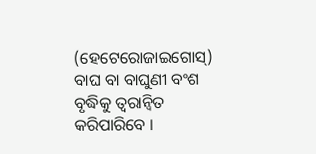(ହେଟେରୋଜାଇଗୋସ୍) ବାଘ ବା ବାଘୁଣୀ ବଂଶ ବୃଦ୍ଧିକୁ ତ୍ୱରାନ୍ୱିତ କରିପାରିବେ ।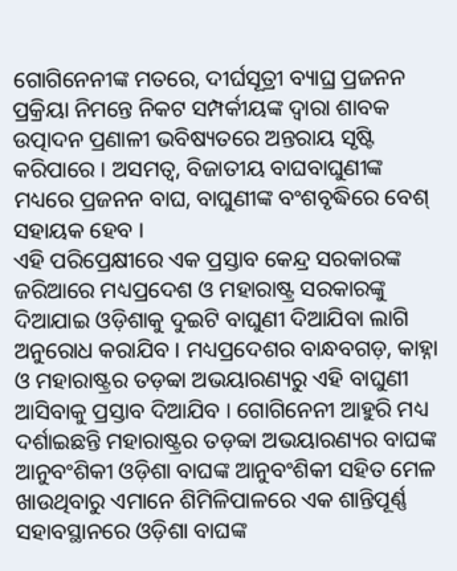ଗୋଗିନେନୀଙ୍କ ମତରେ, ଦୀର୍ଘସୂତ୍ରୀ ବ୍ୟାଘ୍ର ପ୍ରଜନନ ପ୍ରକ୍ରିୟା ନିମନ୍ତେ ନିକଟ ସମ୍ପର୍କୀୟଙ୍କ ଦ୍ୱାରା ଶାବକ ଉତ୍ପାଦନ ପ୍ରଣାଳୀ ଭବିଷ୍ୟତରେ ଅନ୍ତରାୟ ସୃଷ୍ଟି କରିପାରେ । ଅସମତ୍ୱ, ବିଜାତୀୟ ବାଘବାଘୁଣୀଙ୍କ ମଧ୍ୟରେ ପ୍ରଜନନ ବାଘ, ବାଘୁଣୀଙ୍କ ବଂଶବୃଦ୍ଧିରେ ବେଶ୍ ସହାୟକ ହେବ ।
ଏହି ପରିପ୍ରେକ୍ଷୀରେ ଏକ ପ୍ରସ୍ତାବ କେନ୍ଦ୍ର ସରକାରଙ୍କ ଜରିଆରେ ମଧ୍ୟପ୍ରଦେଶ ଓ ମହାରାଷ୍ଟ୍ର ସରକାରଙ୍କୁ ଦିଆଯାଇ ଓଡ଼ିଶାକୁ ଦୁଇଟି ବାଘୁଣୀ ଦିଆଯିବା ଲାଗି ଅନୁରୋଧ କରାଯିବ । ମଧ୍ୟପ୍ରଦେଶର ବାନ୍ଧବଗଡ଼, କାହ୍ନା ଓ ମହାରାଷ୍ଟ୍ରର ତଡ଼ବ୍ୱା ଅଭୟାରଣ୍ୟରୁ ଏହି ବାଘୁଣୀ ଆସିବାକୁ ପ୍ରସ୍ତାବ ଦିଆଯିବ । ଗୋଗିନେନୀ ଆହୁରି ମଧ୍ୟ ଦର୍ଶାଇଛନ୍ତି ମହାରାଷ୍ଟ୍ରର ତଡ଼ବ୍ୱା ଅଭୟାରଣ୍ୟର ବାଘଙ୍କ ଆନୁବଂଶିକୀ ଓଡ଼ିଶା ବାଘଙ୍କ ଆନୁବଂଶିକୀ ସହିତ ମେଳ ଖାଉଥିବାରୁ ଏମାନେ ଶିମିଳିପାଳରେ ଏକ ଶାନ୍ତିପୂର୍ଣ୍ଣ ସହାବସ୍ଥାନରେ ଓଡ଼ିଶା ବାଘଙ୍କ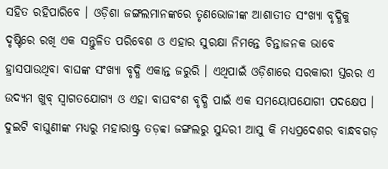ସହିତ ରହିପାରିବେ । ଓଡ଼ିଶା ଜଙ୍ଗଲମାନଙ୍କରେ ତୃଣଭୋଜୀଙ୍କ ଆଶାତୀତ ସଂଖ୍ୟା ବୃଦ୍ଧିକୁ ଦୃଷ୍ଟିରେ ରଖି ଏକ ସନ୍ତୁଳିତ ପରିବେଶ ଓ ଏହାର ସୁରକ୍ଷା ନିମନ୍ତେ ଚିନ୍ତାଜନକ ଭାବେ ହ୍ରାସପାଉଥିବା ବାଘଙ୍କ ସଂଖ୍ୟା ବୃଦ୍ଧି ଏକାନ୍ତ ଜରୁରି । ଏଥିପାଇଁ ଓଡ଼ିଶାରେ ସରକାରୀ ସ୍ତରର ଏ ଉଦ୍ୟମ ଖୁବ୍ ସ୍ୱାଗତଯୋଗ୍ୟ ଓ ଏହା ବାଘବଂଶ ବୃଦ୍ଧି ପାଇଁ ଏକ ସମୟୋପଯୋଗୀ ପଦକ୍ଷେପ । ଦୁଇଟି ବାଘୁଣୀଙ୍କ ମଧ୍ୟରୁ ମହାରାଷ୍ଟ୍ର ତଡ଼ବ୍ୱା ଜଙ୍ଗଲରୁ ସୁନ୍ଦରୀ ଆସୁ କି ମଧ୍ୟପ୍ରଦେଶର ବାନ୍ଧବଗଡ଼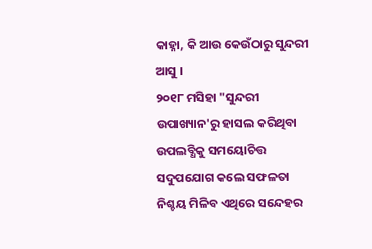କାହ୍ନା, କି ଆଉ କେଉଁଠାରୁ ସୁନ୍ଦରୀ ଆସୁ ।
୨୦୧୮ ମସିହା "ସୁନ୍ଦରୀ ଉପାଖ୍ୟାନ'ରୁ ହାସଲ କରିଥିବା ଉପଲବ୍ଧିକୁ ସମୟୋଚିତ୍ତ ସଦୁପଯୋଗ କଲେ ସଫଳତା ନିଶ୍ଚୟ ମିଳିବ ଏଥିରେ ସନ୍ଦେହର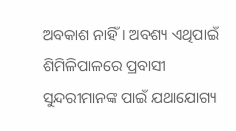ଅବକାଶ ନାହିଁ । ଅବଶ୍ୟ ଏଥିପାଇଁ ଶିମିଳିପାଳରେ ପ୍ରବାସୀ ସୁନ୍ଦରୀମାନଙ୍କ ପାଇଁ ଯଥାଯୋଗ୍ୟ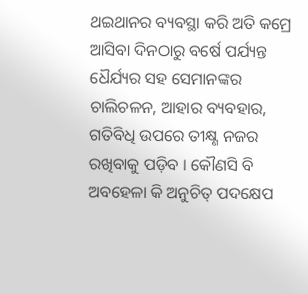ଥଇଥାନର ବ୍ୟବସ୍ଥା କରି ଅତି କମ୍ରେ ଆସିବା ଦିନଠାରୁ ବର୍ଷେ ପର୍ଯ୍ୟନ୍ତ ଧୈର୍ଯ୍ୟର ସହ ସେମାନଙ୍କର ଚାଲିଚଳନ, ଆହାର ବ୍ୟବହାର, ଗତିବିଧି ଉପରେ ତୀକ୍ଷ୍ଣ ନଜର ରଖିବାକୁ ପଡ଼ିବ । କୌଣସି ବି ଅବହେଳା କି ଅନୁଚିତ୍ ପଦକ୍ଷେପ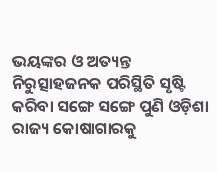ଭୟଙ୍କର ଓ ଅତ୍ୟନ୍ତ ନିରୁତ୍ସାହଜନକ ପରିସ୍ଥିତି ସୃଷ୍ଟି କରିବା ସଙ୍ଗେ ସଙ୍ଗେ ପୁଣି ଓଡ଼ିଶା ରାଜ୍ୟ କୋଷାଗାରକୁ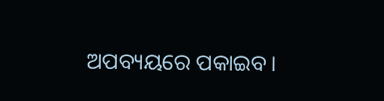ଅପବ୍ୟୟରେ ପକାଇବ।